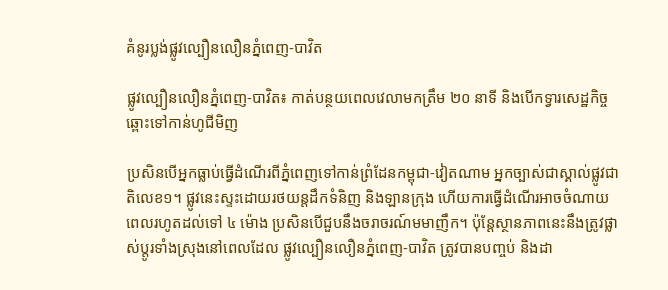គំនូរប្លង់ផ្លូវល្បឿនលឿនភ្នំពេញ-បាវិត

ផ្លូវល្បឿនលឿនភ្នំពេញ-បាវិត៖ កាត់បន្ថយពេលវេលាមកត្រឹម ២០ នាទី និងបើកទ្វារសេដ្ឋកិច្ចឆ្ពោះទៅកាន់ហូជីមិញ

ប្រសិនបើអ្នកធ្លាប់ធ្វើដំណើរពីភ្នំពេញទៅកាន់ព្រំដែនកម្ពុជា-វៀតណាម អ្នកច្បាស់ជាស្គាល់ផ្លូវជាតិលេខ១។ ផ្លូវនេះស្ទះដោយរថយន្តដឹកទំនិញ និងឡានក្រុង ហើយការធ្វើដំណើរអាចចំណាយពេលរហូតដល់ទៅ ៤ ម៉ោង ប្រសិនបើជួបនឹងចរាចរណ៍មមាញឹក។ ប៉ុន្តែស្ថានភាពនេះនឹងត្រូវផ្លាស់ប្តូរទាំងស្រុងនៅពេលដែល ផ្លូវល្បឿនលឿនភ្នំពេញ-បាវិត ត្រូវបានបញ្ចប់ និងដា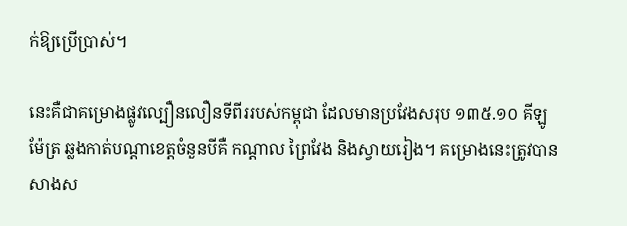ក់ឱ្យប្រើប្រាស់។

នេះគឺជាគម្រោងផ្លូវល្បឿនលឿនទីពីររបស់កម្ពុជា ដែលមានប្រវែងសរុប ១៣៥.១០ គីឡូម៉ែត្រ ឆ្លងកាត់បណ្តាខេត្តចំនួនបីគឺ កណ្តាល ព្រៃវែង និងស្វាយរៀង។ គម្រោងនេះត្រូវបានសាងស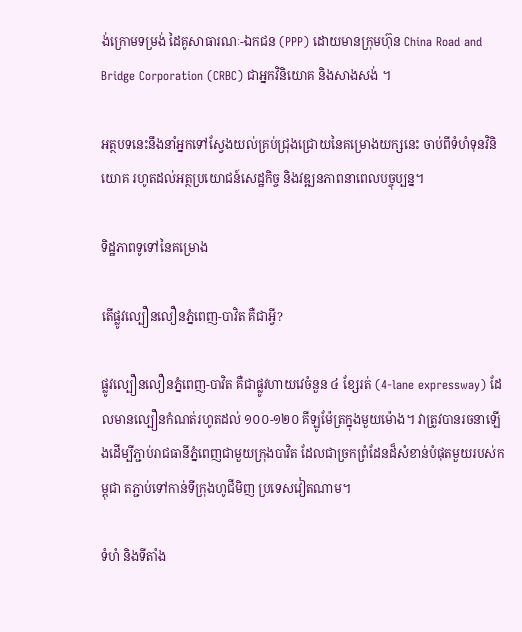ង់ក្រោមទម្រង់ ដៃគូសាធារណៈ-ឯកជន (PPP) ដោយមានក្រុមហ៊ុន China Road and Bridge Corporation (CRBC) ជាអ្នកវិនិយោគ និងសាងសង់ ។

អត្ថបទនេះនឹងនាំអ្នកទៅស្វែងយល់គ្រប់ជ្រុងជ្រោយនៃគម្រោងយក្សនេះ ចាប់ពីទំហំទុនវិនិយោគ រហូតដល់អត្ថប្រយោជន៍សេដ្ឋកិច្ច និងវឌ្ឍនភាពនាពេលបច្ចុប្បន្ន។

ទិដ្ឋភាពទូទៅនៃគម្រោង

តើផ្លូវល្បឿនលឿនភ្នំពេញ-បាវិត គឺជាអ្វី?

ផ្លូវល្បឿនលឿនភ្នំពេញ-បាវិត គឺជាផ្លូវហាយវេចំនួន ៤ ខ្សែរត់ (4-lane expressway) ដែលមានល្បឿនកំណត់រហូតដល់ ១០០-១២០ គីឡូម៉ែត្រក្នុងមួយម៉ោង។ វាត្រូវបានរចនាឡើងដើម្បីភ្ជាប់រាជធានីភ្នំពេញជាមួយក្រុងបាវិត ដែលជាច្រកព្រំដែនដ៏សំខាន់បំផុតមួយរបស់កម្ពុជា តភ្ជាប់ទៅកាន់ទីក្រុងហូជីមិញ ប្រទេសវៀតណាម។

ទំហំ និងទីតាំង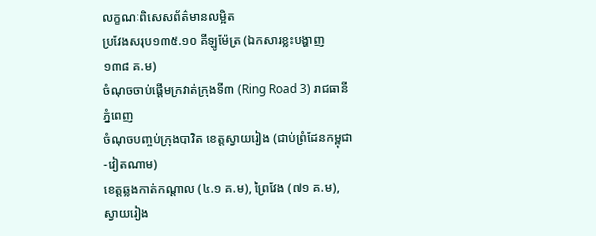លក្ខណៈពិសេសព័ត៌មានលម្អិត
ប្រវែងសរុប១៣៥.១០ គីឡូម៉ែត្រ (ឯកសារខ្លះបង្ហាញ ១៣៨ គ.ម)
ចំណុចចាប់ផ្ដើមក្រវាត់ក្រុងទី៣ (Ring Road 3) រាជធានីភ្នំពេញ
ចំណុចបញ្ចប់ក្រុងបាវិត ខេត្តស្វាយរៀង (ជាប់ព្រំដែនកម្ពុជា-វៀតណាម)
ខេត្តឆ្លងកាត់កណ្តាល (៤.១ គ.ម), ព្រៃវែង (៧១ គ.ម), ស្វាយរៀង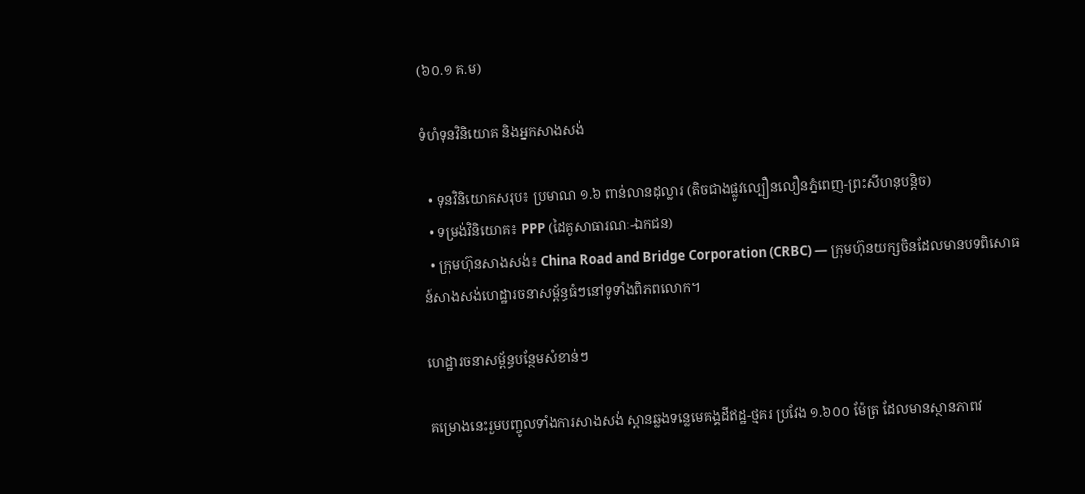(៦០.១ គ.ម)

ទំហំទុនវិនិយោគ និងអ្នកសាងសង់

  • ទុនវិនិយោគសរុប៖ ប្រមាណ ១.៦ ពាន់លានដុល្លារ (តិចជាងផ្លូវល្បឿនលឿនភ្នំពេញ-ព្រះសីហនុបន្តិច)
  • ទម្រង់វិនិយោគ៖ PPP (ដៃគូសាធារណៈ-ឯកជន)
  • ក្រុមហ៊ុនសាងសង់៖ China Road and Bridge Corporation (CRBC) — ក្រុមហ៊ុនយក្សចិនដែលមានបទពិសោធន៍សាងសង់ហេដ្ឋារចនាសម្ព័ន្ធធំៗនៅទូទាំងពិភពលោក។

ហេដ្ឋារចនាសម្ព័ន្ធបន្ថែមសំខាន់ៗ

គម្រោងនេះរួមបញ្ចូលទាំងការសាងសង់ ស្ពានឆ្លងទន្លេមេគង្គដីឥដ្ឋ-ថ្មគរ ប្រវែង ១.៦០០ ម៉ែត្រ ដែលមានស្ថានភាពវ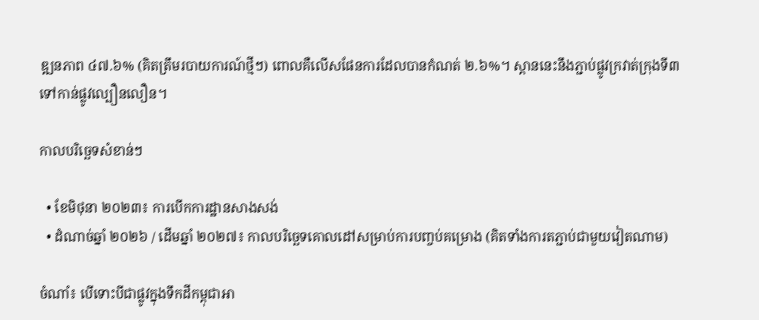ឌ្ឍនភាព ៤៧.៦% (គិតត្រឹមរបាយការណ៍ថ្មីៗ) ពោលគឺលើសផែនការដែលបានកំណត់ ២.៦%។ ស្ពាននេះនឹងភ្ជាប់ផ្លូវក្រវាត់ក្រុងទី៣ ទៅកាន់ផ្លូវល្បឿនលឿន។

កាលបរិច្ឆេទសំខាន់ៗ

  • ខែមិថុនា ២០២៣៖ ការបើកការដ្ឋានសាងសង់
  • ដំណាច់ឆ្នាំ ២០២៦ / ដើមឆ្នាំ ២០២៧៖ កាលបរិច្ឆេទគោលដៅសម្រាប់ការបញ្ចប់គម្រោង (គិតទាំងការតភ្ជាប់ជាមួយវៀតណាម)

ចំណាំ៖ បើទោះបីជាផ្លូវក្នុងទឹកដីកម្ពុជាអា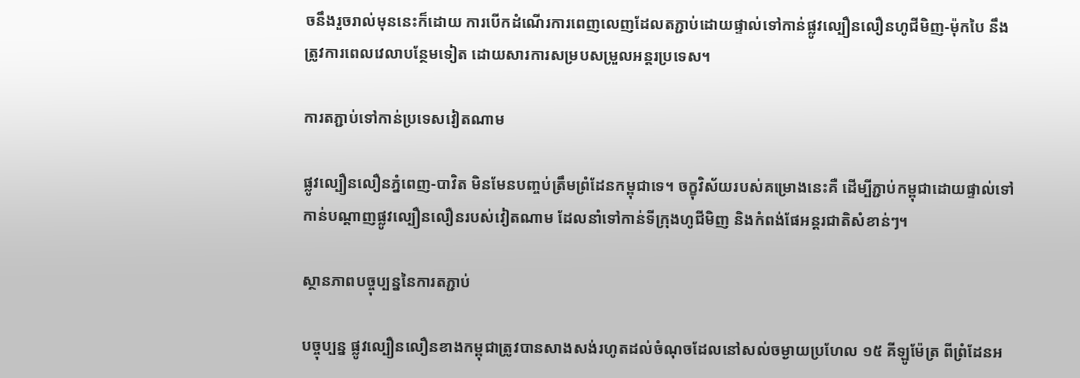ចនឹងរួចរាល់មុននេះក៏ដោយ ការបើកដំណើរការពេញលេញដែលតភ្ជាប់ដោយផ្ទាល់ទៅកាន់ផ្លូវល្បឿនលឿនហូជីមិញ-ម៉ុកបៃ នឹងត្រូវការពេលវេលាបន្ថែមទៀត ដោយសារការសម្របសម្រួលអន្តរប្រទេស។

ការតភ្ជាប់ទៅកាន់ប្រទេសវៀតណាម

ផ្លូវល្បឿនលឿនភ្នំពេញ-បាវិត មិនមែនបញ្ចប់ត្រឹមព្រំដែនកម្ពុជាទេ។ ចក្ខុវិស័យរបស់គម្រោងនេះគឺ ដើម្បីភ្ជាប់កម្ពុជាដោយផ្ទាល់ទៅកាន់បណ្តាញផ្លូវល្បឿនលឿនរបស់វៀតណាម ដែលនាំទៅកាន់ទីក្រុងហូជីមិញ និងកំពង់ផែអន្តរជាតិសំខាន់ៗ។

ស្ថានភាពបច្ចុប្បន្ននៃការតភ្ជាប់

បច្ចុប្បន្ន ផ្លូវល្បឿនលឿនខាងកម្ពុជាត្រូវបានសាងសង់រហូតដល់ចំណុចដែលនៅសល់ចម្ងាយប្រហែល ១៥ គីឡូម៉ែត្រ ពីព្រំដែនអ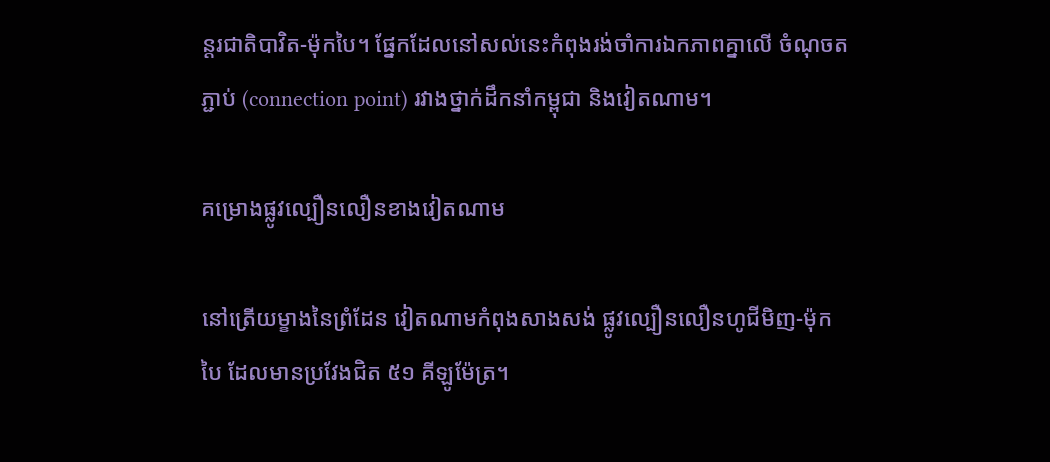ន្តរជាតិបាវិត-ម៉ុកបៃ។ ផ្នែកដែលនៅសល់នេះកំពុងរង់ចាំការឯកភាពគ្នាលើ ចំណុចតភ្ជាប់ (connection point) រវាងថ្នាក់ដឹកនាំកម្ពុជា និងវៀតណាម។

គម្រោងផ្លូវល្បឿនលឿនខាងវៀតណាម

នៅត្រើយម្ខាងនៃព្រំដែន វៀតណាមកំពុងសាងសង់ ផ្លូវល្បឿនលឿនហូជីមិញ-ម៉ុកបៃ ដែលមានប្រវែងជិត ៥១ គីឡូម៉ែត្រ។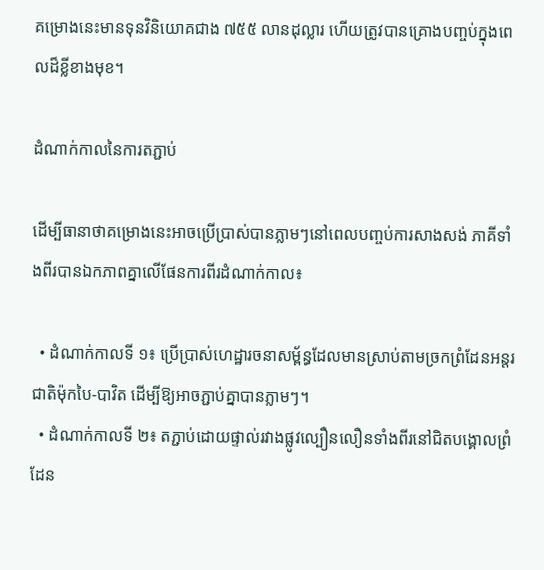គម្រោងនេះមានទុនវិនិយោគជាង ៧៥៥ លានដុល្លារ ហើយត្រូវបានគ្រោងបញ្ចប់ក្នុងពេលដ៏ខ្លីខាងមុខ។

ដំណាក់កាលនៃការតភ្ជាប់

ដើម្បីធានាថាគម្រោងនេះអាចប្រើប្រាស់បានភ្លាមៗនៅពេលបញ្ចប់ការសាងសង់ ភាគីទាំងពីរបានឯកភាពគ្នាលើផែនការពីរដំណាក់កាល៖

  • ដំណាក់កាលទី ១៖ ប្រើប្រាស់ហេដ្ឋារចនាសម្ព័ន្ធដែលមានស្រាប់តាមច្រកព្រំដែនអន្តរជាតិម៉ុកបៃ-បាវិត ដើម្បីឱ្យអាចភ្ជាប់គ្នាបានភ្លាមៗ។
  • ដំណាក់កាលទី ២៖ តភ្ជាប់ដោយផ្ទាល់រវាងផ្លូវល្បឿនលឿនទាំងពីរនៅជិតបង្គោលព្រំដែន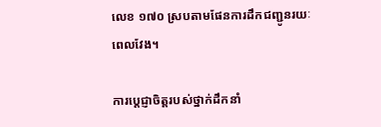លេខ ១៧០ ស្របតាមផែនការដឹកជញ្ជូនរយៈពេលវែង។

ការប្តេជ្ញាចិត្តរបស់ថ្នាក់ដឹកនាំ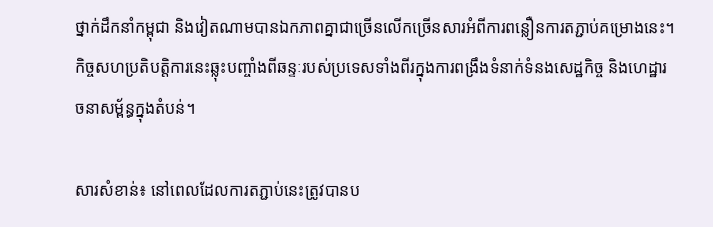ថ្នាក់ដឹកនាំកម្ពុជា និងវៀតណាមបានឯកភាពគ្នាជាច្រើនលើកច្រើនសារអំពីការពន្លឿនការតភ្ជាប់គម្រោងនេះ។ កិច្ចសហប្រតិបត្តិការនេះឆ្លុះបញ្ចាំងពីឆន្ទៈរបស់ប្រទេសទាំងពីរក្នុងការពង្រឹងទំនាក់ទំនងសេដ្ឋកិច្ច និងហេដ្ឋារចនាសម្ព័ន្ធក្នុងតំបន់។

សារសំខាន់៖ នៅពេលដែលការតភ្ជាប់នេះត្រូវបានប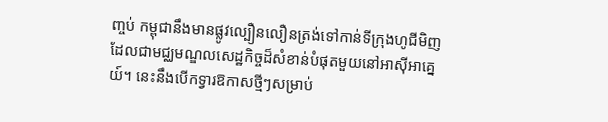ញ្ចប់ កម្ពុជានឹងមានផ្លូវល្បឿនលឿនត្រង់ទៅកាន់ទីក្រុងហូជីមិញ ដែលជាមជ្ឈមណ្ឌលសេដ្ឋកិច្ចដ៏សំខាន់បំផុតមួយនៅអាស៊ីអាគ្នេយ៍។ នេះនឹងបើកទ្វារឱកាសថ្មីៗសម្រាប់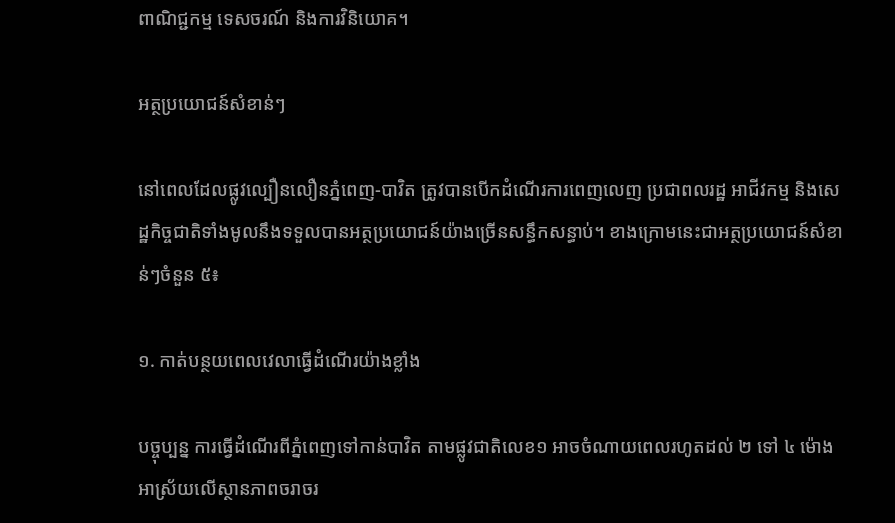ពាណិជ្ជកម្ម ទេសចរណ៍ និងការវិនិយោគ។

អត្ថប្រយោជន៍សំខាន់ៗ

នៅពេលដែលផ្លូវល្បឿនលឿនភ្នំពេញ-បាវិត ត្រូវបានបើកដំណើរការពេញលេញ ប្រជាពលរដ្ឋ អាជីវកម្ម និងសេដ្ឋកិច្ចជាតិទាំងមូលនឹងទទួលបានអត្ថប្រយោជន៍យ៉ាងច្រើនសន្ធឹកសន្ធាប់។ ខាងក្រោមនេះជាអត្ថប្រយោជន៍សំខាន់ៗចំនួន ៥៖

១. កាត់បន្ថយពេលវេលាធ្វើដំណើរយ៉ាងខ្លាំង

បច្ចុប្បន្ន ការធ្វើដំណើរពីភ្នំពេញទៅកាន់បាវិត តាមផ្លូវជាតិលេខ១ អាចចំណាយពេលរហូតដល់ ២ ទៅ ៤ ម៉ោង អាស្រ័យលើស្ថានភាពចរាចរ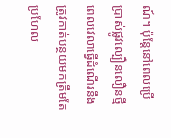ណ៍។ ប៉ុន្តែនៅពេលប្រើប្រាស់ផ្លូវល្បឿនលឿនថ្មី ពេលវេលាធ្វើដំណើរនឹងត្រូវកាត់បន្ថយមកត្រឹមតែ ប្រហែល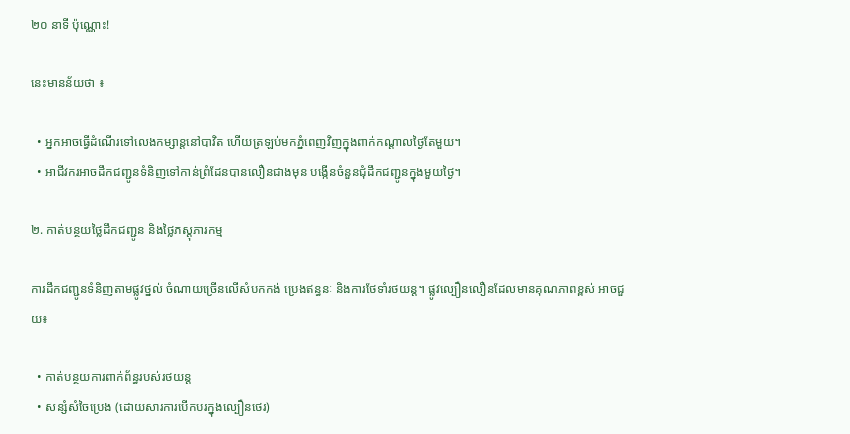២០ នាទី ប៉ុណ្ណោះ!

នេះមានន័យថា ៖

  • អ្នកអាចធ្វើដំណើរទៅលេងកម្សាន្តនៅបាវិត ហើយត្រឡប់មកភ្នំពេញវិញក្នុងពាក់កណ្តាលថ្ងៃតែមួយ។
  • អាជីវករអាចដឹកជញ្ជូនទំនិញទៅកាន់ព្រំដែនបានលឿនជាងមុន បង្កើនចំនួនជុំដឹកជញ្ជូនក្នុងមួយថ្ងៃ។

២. កាត់បន្ថយថ្លៃដឹកជញ្ជូន និងថ្លៃភស្តុភារកម្ម

ការដឹកជញ្ជូនទំនិញតាមផ្លូវថ្នល់ ចំណាយច្រើនលើសំបកកង់ ប្រេងឥន្ធនៈ និងការថែទាំរថយន្ត។ ផ្លូវល្បឿនលឿនដែលមានគុណភាពខ្ពស់ អាចជួយ៖

  • កាត់បន្ថយការពាក់ព័ន្ធរបស់រថយន្ត
  • សន្សំសំចៃប្រេង (ដោយសារការបើកបរក្នុងល្បឿនថេរ)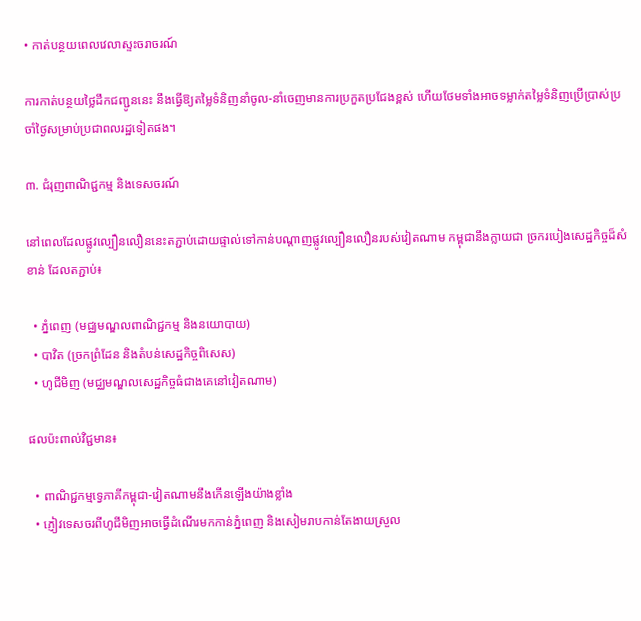• កាត់បន្ថយពេលវេលាស្ទះចរាចរណ៍

ការកាត់បន្ថយថ្លៃដឹកជញ្ជូននេះ នឹងធ្វើឱ្យតម្លៃទំនិញនាំចូល-នាំចេញមានការប្រកួតប្រជែងខ្ពស់ ហើយថែមទាំងអាចទម្លាក់តម្លៃទំនិញប្រើប្រាស់ប្រចាំថ្ងៃសម្រាប់ប្រជាពលរដ្ឋទៀតផង។

៣. ជំរុញពាណិជ្ជកម្ម និងទេសចរណ៍

នៅពេលដែលផ្លូវល្បឿនលឿននេះតភ្ជាប់ដោយផ្ទាល់ទៅកាន់បណ្តាញផ្លូវល្បឿនលឿនរបស់វៀតណាម កម្ពុជានឹងក្លាយជា ច្រករបៀងសេដ្ឋកិច្ចដ៏សំខាន់ ដែលតភ្ជាប់៖

  • ភ្នំពេញ (មជ្ឈមណ្ឌលពាណិជ្ជកម្ម និងនយោបាយ)
  • បាវិត (ច្រកព្រំដែន និងតំបន់សេដ្ឋកិច្ចពិសេស)
  • ហូជីមិញ (មជ្ឈមណ្ឌលសេដ្ឋកិច្ចធំជាងគេនៅវៀតណាម)

ផលប៉ះពាល់វិជ្ជមាន៖

  • ពាណិជ្ជកម្មទ្វេភាគីកម្ពុជា-វៀតណាមនឹងកើនឡើងយ៉ាងខ្លាំង
  • ភ្ញៀវទេសចរពីហូជីមិញអាចធ្វើដំណើរមកកាន់ភ្នំពេញ និងសៀមរាបកាន់តែងាយស្រួល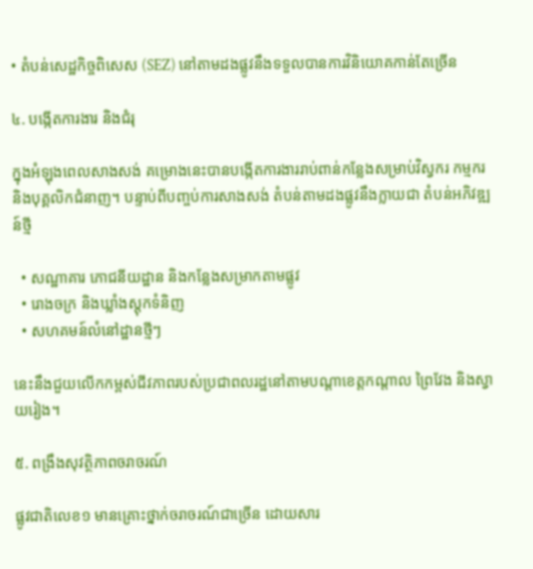• តំបន់សេដ្ឋកិច្ចពិសេស (SEZ) នៅតាមដងផ្លូវនឹងទទួលបានការវិនិយោគកាន់តែច្រើន

៤. បង្កើតការងារ និងជំរុ

ក្នុងអំឡុងពេលសាងសង់ គម្រោងនេះបានបង្កើតការងាររាប់ពាន់កន្លែងសម្រាប់វិស្វករ កម្មករ និងបុគ្គលិកជំនាញ។ បន្ទាប់ពីបញ្ចប់ការសាងសង់ តំបន់តាមដងផ្លូវនឹងក្លាយជា តំបន់អភិវឌ្ឍន៍ថ្មី

  • សណ្ឋាគារ ភោជនីយដ្ឋាន និងកន្លែងសម្រាកតាមផ្លូវ
  • រោងចក្រ និងឃ្លាំងស្តុកទំនិញ
  • សហគមន៍លំនៅដ្ឋានថ្មីៗ

នេះនឹងជួយលើកកម្ពស់ជីវភាពរបស់ប្រជាពលរដ្ឋនៅតាមបណ្តាខេត្តកណ្តាល ព្រៃវែង និងស្វាយរៀង។

៥. ពង្រឹងសុវត្ថិភាពចរាចរណ៍

ផ្លូវជាតិលេខ១ មានគ្រោះថ្នាក់ចរាចរណ៍ជាច្រើន ដោយសារ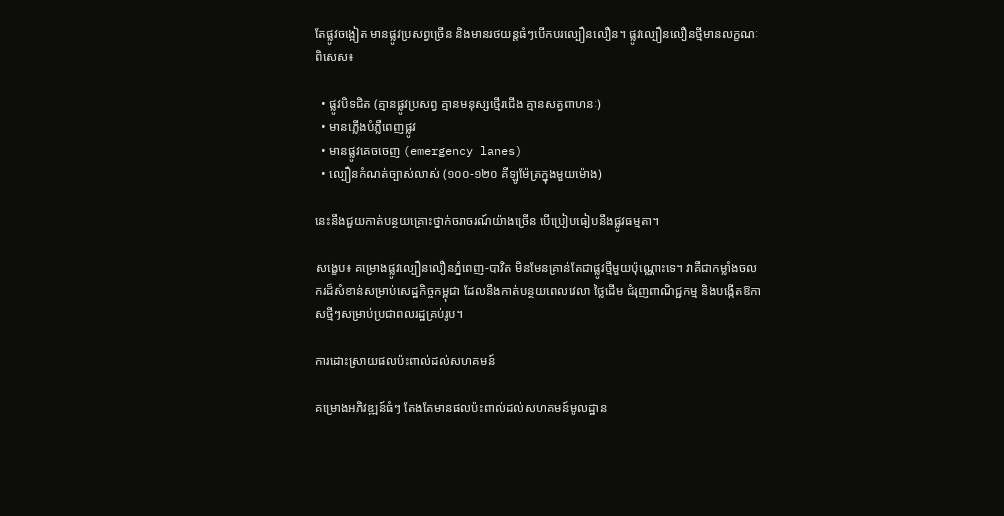តែផ្លូវចង្អៀត មានផ្លូវប្រសព្វច្រើន និងមានរថយន្តធំៗបើកបរល្បឿនលឿន។ ផ្លូវល្បឿនលឿនថ្មីមានលក្ខណៈពិសេស៖

  • ផ្លូវបិទជិត (គ្មានផ្លូវប្រសព្វ គ្មានមនុស្សថ្មើរជើង គ្មានសត្វពាហនៈ)
  • មានភ្លើងបំភ្លឺពេញផ្លូវ
  • មានផ្លូវគេចចេញ (emergency lanes)
  • ល្បឿនកំណត់ច្បាស់លាស់ (១០០-១២០ គីឡូម៉ែត្រក្នុងមួយម៉ោង)

នេះនឹងជួយកាត់បន្ថយគ្រោះថ្នាក់ចរាចរណ៍យ៉ាងច្រើន បើប្រៀបធៀបនឹងផ្លូវធម្មតា។

សង្ខេប៖ គម្រោងផ្លូវល្បឿនលឿនភ្នំពេញ-បាវិត មិនមែនគ្រាន់តែជាផ្លូវថ្មីមួយប៉ុណ្ណោះទេ។ វាគឺជាកម្លាំងចលករដ៏សំខាន់សម្រាប់សេដ្ឋកិច្ចកម្ពុជា ដែលនឹងកាត់បន្ថយពេលវេលា ថ្លៃដើម ជំរុញពាណិជ្ជកម្ម និងបង្កើតឱកាសថ្មីៗសម្រាប់ប្រជាពលរដ្ឋគ្រប់រូប។

ការដោះស្រាយផលប៉ះពាល់ដល់សហគមន៍

គម្រោងអភិវឌ្ឍន៍ធំៗ តែងតែមានផលប៉ះពាល់ដល់សហគមន៍មូលដ្ឋាន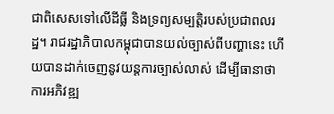ជាពិសេសទៅលើដីធ្លី និងទ្រព្យសម្បត្តិរបស់ប្រជាពលរដ្ឋ។ រាជរដ្ឋាភិបាលកម្ពុជាបានយល់ច្បាស់ពីបញ្ហានេះ ហើយបានដាក់ចេញនូវយន្តការច្បាស់លាស់ ដើម្បីធានាថាការអភិវឌ្ឍ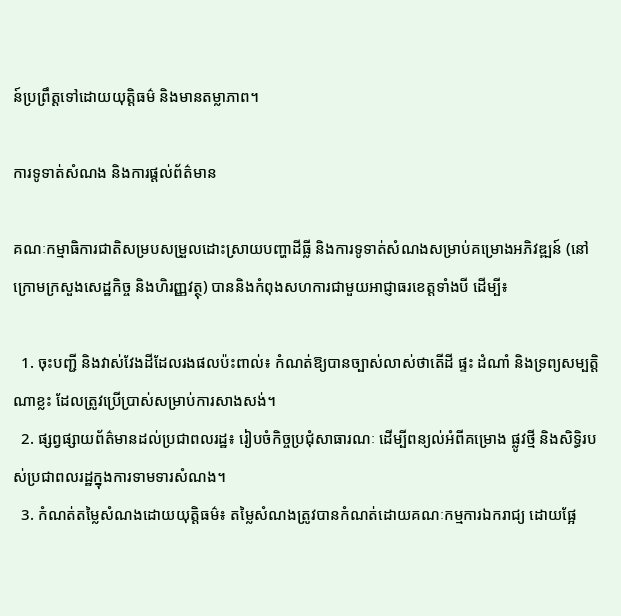ន៍ប្រព្រឹត្តទៅដោយយុត្តិធម៌ និងមានតម្លាភាព។

ការទូទាត់សំណង និងការផ្តល់ព័ត៌មាន

គណៈកម្មាធិការជាតិសម្របសម្រួលដោះស្រាយបញ្ហាដីធ្លី និងការទូទាត់សំណងសម្រាប់គម្រោងអភិវឌ្ឍន៍ (នៅក្រោមក្រសួងសេដ្ឋកិច្ច និងហិរញ្ញវត្ថុ) បាននិងកំពុងសហការជាមួយអាជ្ញាធរខេត្តទាំងបី ដើម្បី៖

  1. ចុះបញ្ជី និងវាស់វែងដីដែលរងផលប៉ះពាល់៖ កំណត់ឱ្យបានច្បាស់លាស់ថាតើដី ផ្ទះ ដំណាំ និងទ្រព្យសម្បត្តិណាខ្លះ ដែលត្រូវប្រើប្រាស់សម្រាប់ការសាងសង់។
  2. ផ្សព្វផ្សាយព័ត៌មានដល់ប្រជាពលរដ្ឋ៖ រៀបចំកិច្ចប្រជុំសាធារណៈ ដើម្បីពន្យល់អំពីគម្រោង ផ្លូវថ្មី និងសិទ្ធិរបស់ប្រជាពលរដ្ឋក្នុងការទាមទារសំណង។
  3. កំណត់តម្លៃសំណងដោយយុត្តិធម៌៖ តម្លៃសំណងត្រូវបានកំណត់ដោយគណៈកម្មការឯករាជ្យ ដោយផ្អែ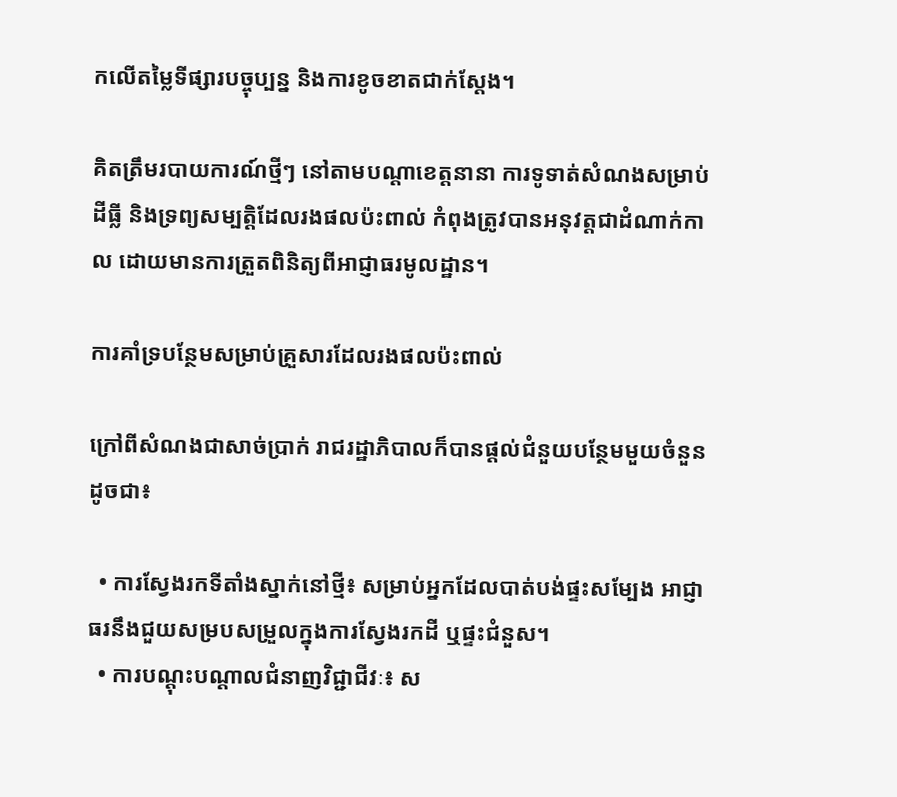កលើតម្លៃទីផ្សារបច្ចុប្បន្ន និងការខូចខាតជាក់ស្តែង។

គិតត្រឹមរបាយការណ៍ថ្មីៗ នៅតាមបណ្តាខេត្តនានា ការទូទាត់សំណងសម្រាប់ដីធ្លី និងទ្រព្យសម្បត្តិដែលរងផលប៉ះពាល់ កំពុងត្រូវបានអនុវត្តជាដំណាក់កាល ដោយមានការត្រួតពិនិត្យពីអាជ្ញាធរមូលដ្ឋាន។

ការគាំទ្របន្ថែមសម្រាប់គ្រួសារដែលរងផលប៉ះពាល់

ក្រៅពីសំណងជាសាច់ប្រាក់ រាជរដ្ឋាភិបាលក៏បានផ្តល់ជំនួយបន្ថែមមួយចំនួនដូចជា៖

  • ការស្វែងរកទីតាំងស្នាក់នៅថ្មី៖ សម្រាប់អ្នកដែលបាត់បង់ផ្ទះសម្បែង អាជ្ញាធរនឹងជួយសម្របសម្រួលក្នុងការស្វែងរកដី ឬផ្ទះជំនួស។
  • ការបណ្តុះបណ្តាលជំនាញវិជ្ជាជីវៈ៖ ស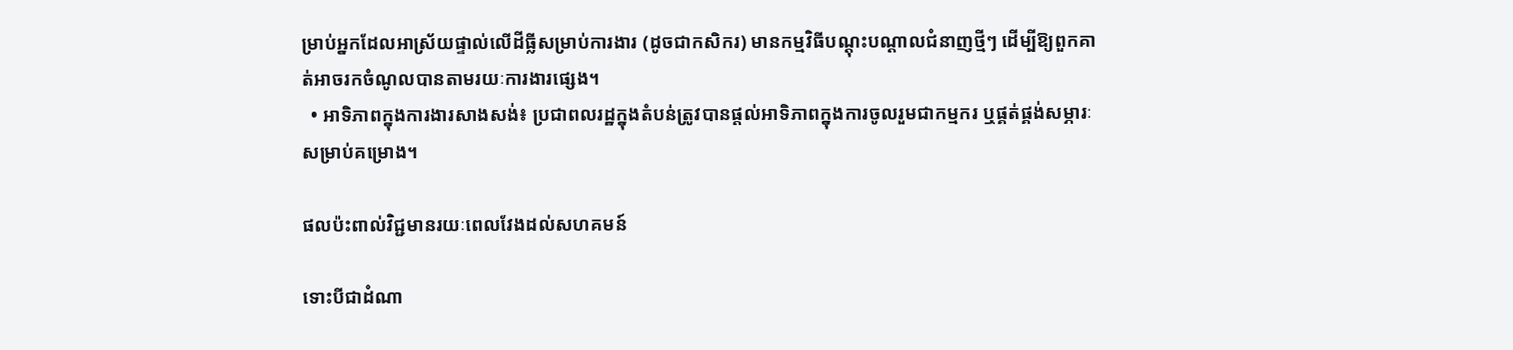ម្រាប់អ្នកដែលអាស្រ័យផ្ទាល់លើដីធ្លីសម្រាប់ការងារ (ដូចជាកសិករ) មានកម្មវិធីបណ្តុះបណ្តាលជំនាញថ្មីៗ ដើម្បីឱ្យពួកគាត់អាចរកចំណូលបានតាមរយៈការងារផ្សេង។
  • អាទិភាពក្នុងការងារសាងសង់៖ ប្រជាពលរដ្ឋក្នុងតំបន់ត្រូវបានផ្តល់អាទិភាពក្នុងការចូលរួមជាកម្មករ ឬផ្គត់ផ្គង់សម្ភារៈសម្រាប់គម្រោង។

ផលប៉ះពាល់វិជ្ជមានរយៈពេលវែងដល់សហគមន៍

ទោះបីជាដំណា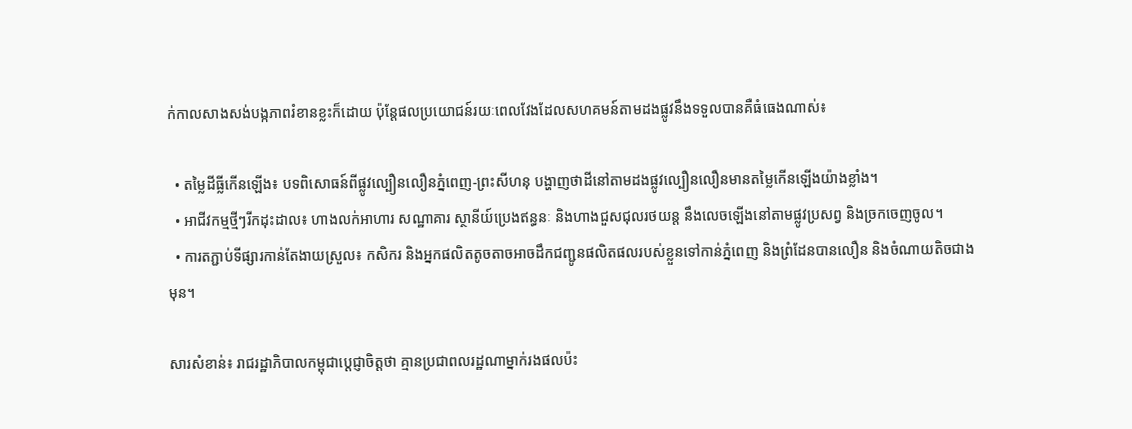ក់កាលសាងសង់បង្កភាពរំខានខ្លះក៏ដោយ ប៉ុន្តែផលប្រយោជន៍រយៈពេលវែងដែលសហគមន៍តាមដងផ្លូវនឹងទទួលបានគឺធំធេងណាស់៖

  • តម្លៃដីធ្លីកើនឡើង៖ បទពិសោធន៍ពីផ្លូវល្បឿនលឿនភ្នំពេញ-ព្រះសីហនុ បង្ហាញថាដីនៅតាមដងផ្លូវល្បឿនលឿនមានតម្លៃកើនឡើងយ៉ាងខ្លាំង។
  • អាជីវកម្មថ្មីៗរីកដុះដាល៖ ហាងលក់អាហារ សណ្ឋាគារ ស្ថានីយ៍ប្រេងឥន្ធនៈ និងហាងជួសជុលរថយន្ត នឹងលេចឡើងនៅតាមផ្លូវប្រសព្វ និងច្រកចេញចូល។
  • ការតភ្ជាប់ទីផ្សារកាន់តែងាយស្រួល៖ កសិករ និងអ្នកផលិតតូចតាចអាចដឹកជញ្ជូនផលិតផលរបស់ខ្លួនទៅកាន់ភ្នំពេញ និងព្រំដែនបានលឿន និងចំណាយតិចជាងមុន។

សារសំខាន់៖ រាជរដ្ឋាភិបាលកម្ពុជាប្តេជ្ញាចិត្តថា គ្មានប្រជាពលរដ្ឋណាម្នាក់រងផលប៉ះ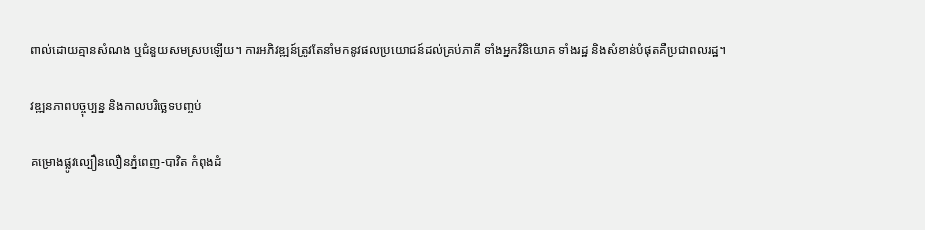ពាល់ដោយគ្មានសំណង ឬជំនួយសមស្របឡើយ។ ការអភិវឌ្ឍន៍ត្រូវតែនាំមកនូវផលប្រយោជន៍ដល់គ្រប់ភាគី ទាំងអ្នកវិនិយោគ ទាំងរដ្ឋ និងសំខាន់បំផុតគឺប្រជាពលរដ្ឋ។

វឌ្ឍនភាពបច្ចុប្បន្ន និងកាលបរិច្ឆេទបញ្ចប់

គម្រោងផ្លូវល្បឿនលឿនភ្នំពេញ-បាវិត កំពុងដំ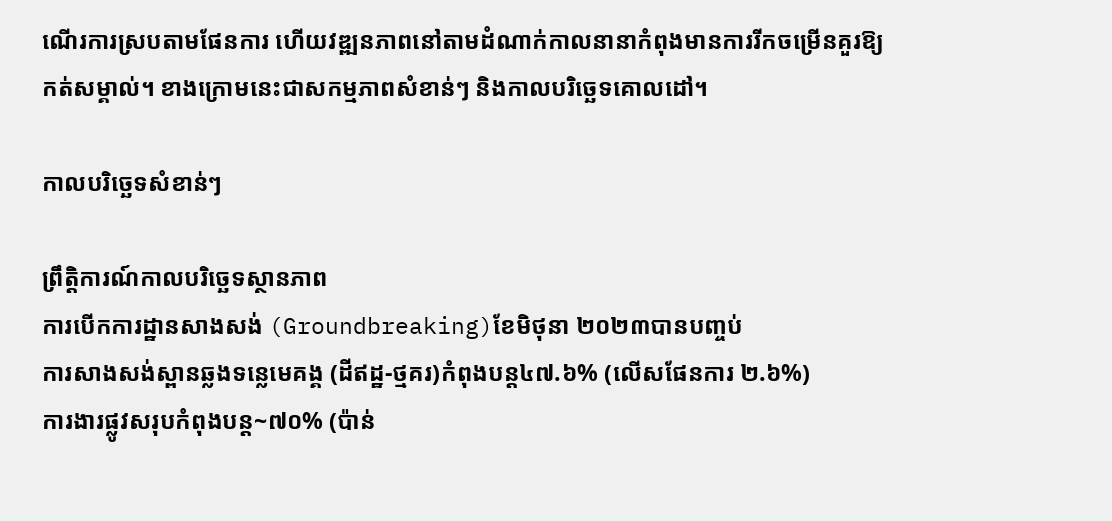ណើរការស្របតាមផែនការ ហើយវឌ្ឍនភាពនៅតាមដំណាក់កាលនានាកំពុងមានការរីកចម្រើនគួរឱ្យកត់សម្គាល់។ ខាងក្រោមនេះជាសកម្មភាពសំខាន់ៗ និងកាលបរិច្ឆេទគោលដៅ។

កាលបរិច្ឆេទសំខាន់ៗ

ព្រឹត្តិការណ៍កាលបរិច្ឆេទស្ថានភាព
ការបើកការដ្ឋានសាងសង់ (Groundbreaking)ខែមិថុនា ២០២៣បានបញ្ចប់
ការសាងសង់ស្ពានឆ្លងទន្លេមេគង្គ (ដីឥដ្ឋ-ថ្មគរ)កំពុងបន្ត៤៧.៦% (លើសផែនការ ២.៦%)
ការងារផ្លូវសរុបកំពុងបន្ត~៧០% (ប៉ាន់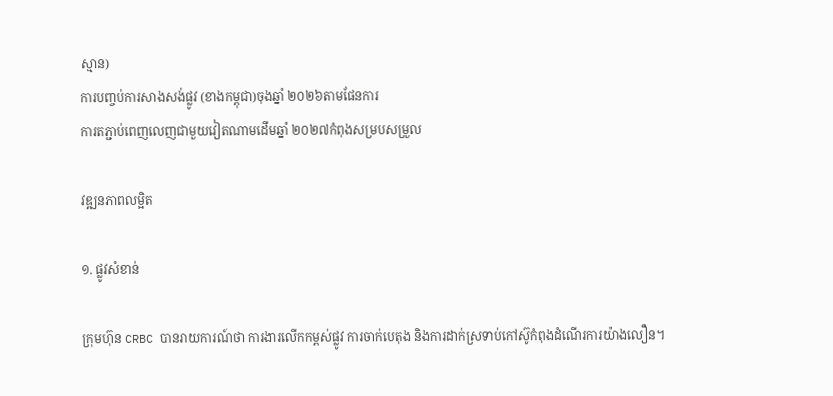ស្មាន)
ការបញ្ចប់ការសាងសង់ផ្លូវ (ខាងកម្ពុជា)ចុងឆ្នាំ ២០២៦តាមផែនការ
ការតភ្ជាប់ពេញលេញជាមួយវៀតណាមដើមឆ្នាំ ២០២៧កំពុងសម្របសម្រួល

វឌ្ឍនភាពលម្អិត

១. ផ្លូវសំខាន់

ក្រុមហ៊ុន CRBC បានរាយការណ៍ថា ការងារលើកកម្ពស់ផ្លូវ ការចាក់បេតុង និងការដាក់ស្រទាប់កៅស៊ូកំពុងដំណើរការយ៉ាងលឿន។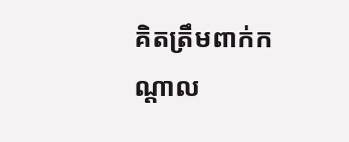គិតត្រឹមពាក់កណ្តាល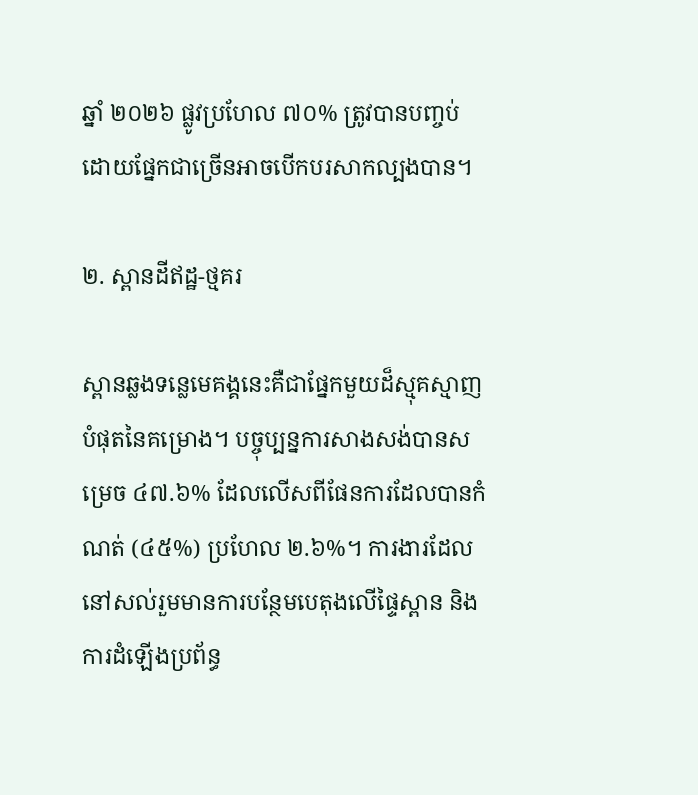ឆ្នាំ ២០២៦ ផ្លូវប្រហែល ៧០% ត្រូវបានបញ្ចប់ ដោយផ្នែកជាច្រើនអាចបើកបរសាកល្បងបាន។

២. ស្ពានដីឥដ្ឋ-ថ្មគរ

ស្ពានឆ្លងទន្លេមេគង្គនេះគឺជាផ្នែកមួយដ៏ស្មុគស្មាញបំផុតនៃគម្រោង។ បច្ចុប្បន្នការសាងសង់បានសម្រេច ៤៧.៦% ដែលលើសពីផែនការដែលបានកំណត់ (៤៥%) ប្រហែល ២.៦%។ ការងារដែលនៅសល់រួមមានការបន្ថែមបេតុងលើផ្ទៃស្ពាន និងការដំឡើងប្រព័ន្ធ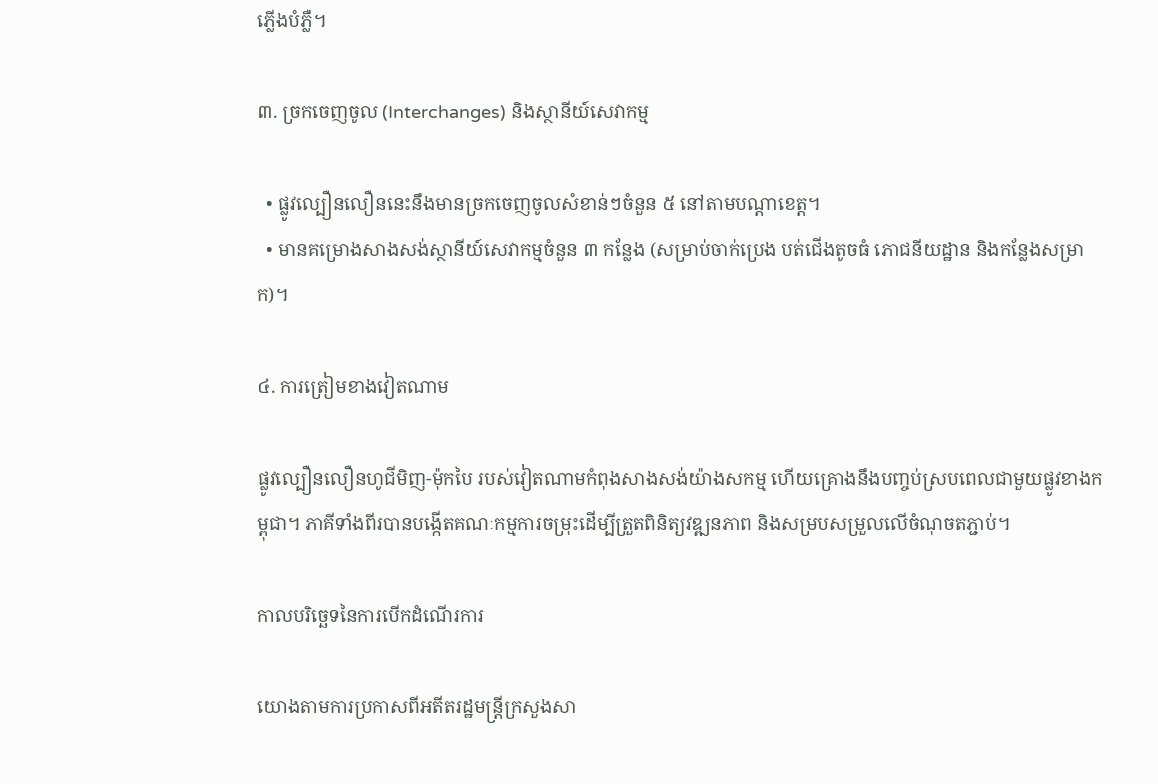ភ្លើងបំភ្លឺ។

៣. ច្រកចេញចូល (Interchanges) និងស្ថានីយ៍សេវាកម្ម

  • ផ្លូវល្បឿនលឿននេះនឹងមានច្រកចេញចូលសំខាន់ៗចំនួន ៥ នៅតាមបណ្តាខេត្ត។
  • មានគម្រោងសាងសង់ស្ថានីយ៍សេវាកម្មចំនួន ៣ កន្លែង (សម្រាប់ចាក់ប្រេង បត់ជើងតូចធំ ភោជនីយដ្ឋាន និងកន្លែងសម្រាក)។

៤. ការត្រៀមខាងវៀតណាម

ផ្លូវល្បឿនលឿនហូជីមិញ-ម៉ុកបៃ របស់វៀតណាមកំពុងសាងសង់យ៉ាងសកម្ម ហើយគ្រោងនឹងបញ្ចប់ស្របពេលជាមួយផ្លូវខាងកម្ពុជា។ ភាគីទាំងពីរបានបង្កើតគណៈកម្មការចម្រុះដើម្បីត្រួតពិនិត្យវឌ្ឍនភាព និងសម្របសម្រួលលើចំណុចតភ្ជាប់។

កាលបរិច្ឆេទនៃការបើកដំណើរការ

យោងតាមការប្រកាសពីអតីតរដ្ឋមន្ត្រីក្រសួងសា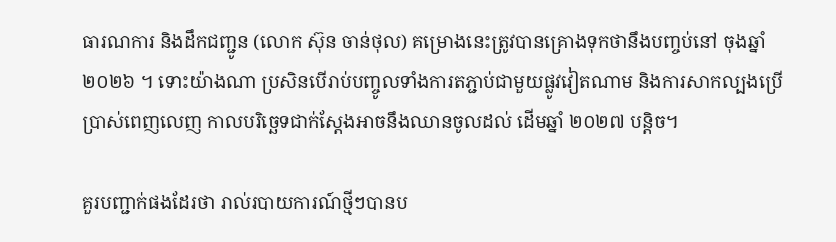ធារណការ និងដឹកជញ្ជូន (លោក ស៊ុន ចាន់ថុល) គម្រោងនេះត្រូវបានគ្រោងទុកថានឹងបញ្ចប់នៅ ចុងឆ្នាំ ២០២៦ ។ ទោះយ៉ាងណា ប្រសិនបើរាប់បញ្ចូលទាំងការតភ្ជាប់ជាមួយផ្លូវវៀតណាម និងការសាកល្បងប្រើប្រាស់ពេញលេញ កាលបរិច្ឆេទជាក់ស្តែងអាចនឹងឈានចូលដល់ ដើមឆ្នាំ ២០២៧ បន្តិច។

គួរបញ្ជាក់ផងដែរថា រាល់របាយការណ៍ថ្មីៗបានប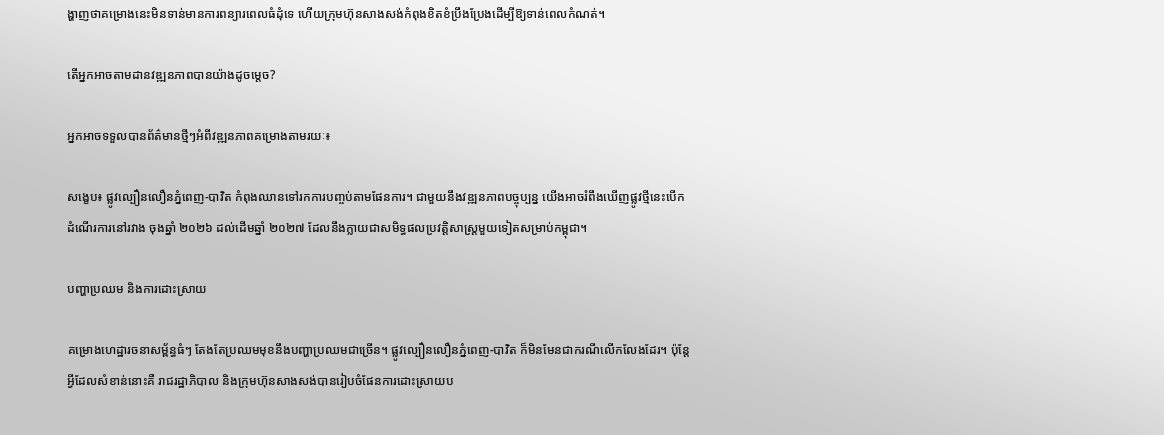ង្ហាញថាគម្រោងនេះមិនទាន់មានការពន្យារពេលធំដុំទេ ហើយក្រុមហ៊ុនសាងសង់កំពុងខិតខំប្រឹងប្រែងដើម្បីឱ្យទាន់ពេលកំណត់។

តើអ្នកអាចតាមដានវឌ្ឍនភាពបានយ៉ាងដូចម្តេច?

អ្នកអាចទទួលបានព័ត៌មានថ្មីៗអំពីវឌ្ឍនភាពគម្រោងតាមរយៈ៖

សង្ខេប៖ ផ្លូវល្បឿនលឿនភ្នំពេញ-បាវិត កំពុងឈានទៅរកការបញ្ចប់តាមផែនការ។ ជាមួយនឹងវឌ្ឍនភាពបច្ចុប្បន្ន យើងអាចរំពឹងឃើញផ្លូវថ្មីនេះបើកដំណើរការនៅរវាង ចុងឆ្នាំ ២០២៦ ដល់ដើមឆ្នាំ ២០២៧ ដែលនឹងក្លាយជាសមិទ្ធផលប្រវត្តិសាស្ត្រមួយទៀតសម្រាប់កម្ពុជា។

បញ្ហាប្រឈម និងការដោះស្រាយ

គម្រោងហេដ្ឋារចនាសម្ព័ន្ធធំៗ តែងតែប្រឈមមុខនឹងបញ្ហាប្រឈមជាច្រើន។ ផ្លូវល្បឿនលឿនភ្នំពេញ-បាវិត ក៏មិនមែនជាករណីលើកលែងដែរ។ ប៉ុន្តែអ្វីដែលសំខាន់នោះគឺ រាជរដ្ឋាភិបាល និងក្រុមហ៊ុនសាងសង់បានរៀបចំផែនការដោះស្រាយប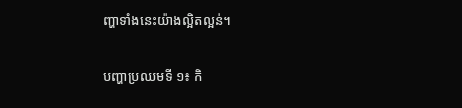ញ្ហាទាំងនេះយ៉ាងល្អិតល្អន់។

បញ្ហាប្រឈមទី ១៖ កិ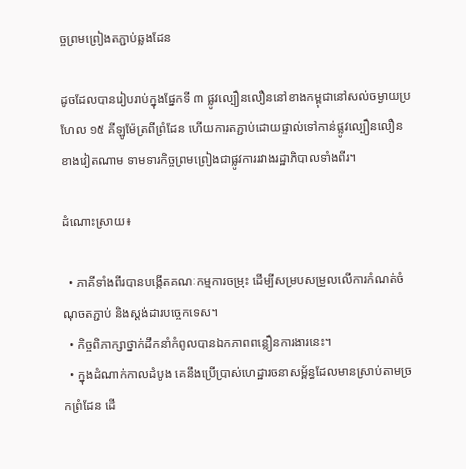ច្ចព្រមព្រៀងតភ្ជាប់ឆ្លងដែន

ដូចដែលបានរៀបរាប់ក្នុងផ្នែកទី ៣ ផ្លូវល្បឿនលឿននៅខាងកម្ពុជានៅសល់ចម្ងាយប្រហែល ១៥ គីឡូម៉ែត្រពីព្រំដែន ហើយការតភ្ជាប់ដោយផ្ទាល់ទៅកាន់ផ្លូវល្បឿនលឿនខាងវៀតណាម ទាមទារកិច្ចព្រមព្រៀងជាផ្លូវការរវាងរដ្ឋាភិបាលទាំងពីរ។

ដំណោះស្រាយ៖

  • ភាគីទាំងពីរបានបង្កើតគណៈកម្មការចម្រុះ ដើម្បីសម្របសម្រួលលើការកំណត់ចំណុចតភ្ជាប់ និងស្តង់ដារបច្ចេកទេស។
  • កិច្ចពិភាក្សាថ្នាក់ដឹកនាំកំពូលបានឯកភាពពន្លឿនការងារនេះ។
  • ក្នុងដំណាក់កាលដំបូង គេនឹងប្រើប្រាស់ហេដ្ឋារចនាសម្ព័ន្ធដែលមានស្រាប់តាមច្រកព្រំដែន ដើ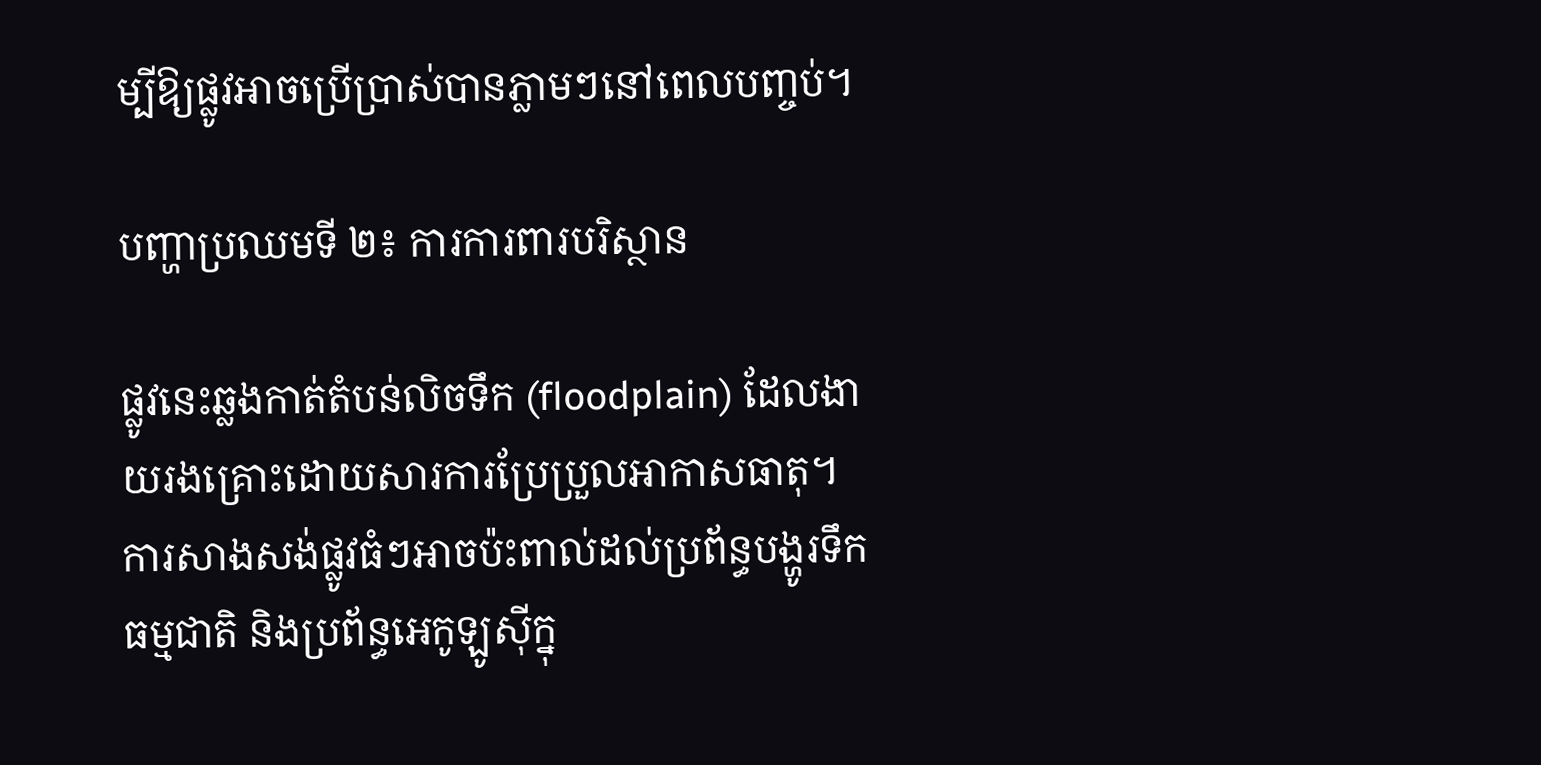ម្បីឱ្យផ្លូវអាចប្រើប្រាស់បានភ្លាមៗនៅពេលបញ្ចប់។

បញ្ហាប្រឈមទី ២៖ ការការពារបរិស្ថាន

ផ្លូវនេះឆ្លងកាត់តំបន់លិចទឹក (floodplain) ដែលងាយរងគ្រោះដោយសារការប្រែប្រួលអាកាសធាតុ។ ការសាងសង់ផ្លូវធំៗអាចប៉ះពាល់ដល់ប្រព័ន្ធបង្ហូរទឹកធម្មជាតិ និងប្រព័ន្ធអេកូឡូស៊ីក្នុ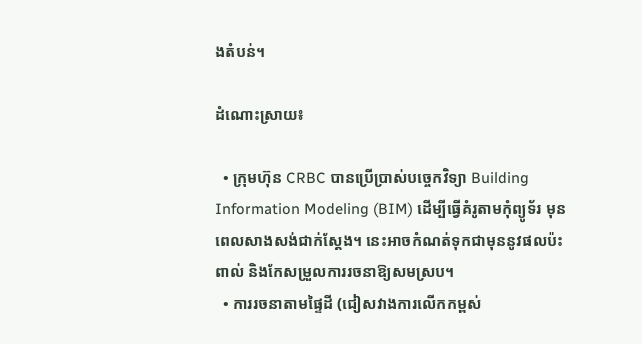ងតំបន់។

ដំណោះស្រាយ៖

  • ក្រុមហ៊ុន CRBC បានប្រើប្រាស់បច្ចេកវិទ្យា Building Information Modeling (BIM) ដើម្បីធ្វើគំរូតាមកុំព្យូទ័រ មុនពេលសាងសង់ជាក់ស្តែង។ នេះអាចកំណត់ទុកជាមុននូវផលប៉ះពាល់ និងកែសម្រួលការរចនាឱ្យសមស្រប។
  • ការរចនាតាមផ្ទៃដី (ជៀសវាងការលើកកម្ពស់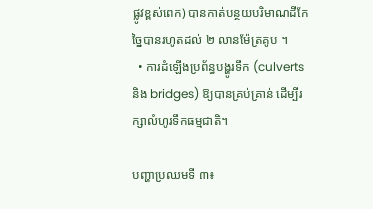ផ្លូវខ្ពស់ពេក) បានកាត់បន្ថយបរិមាណដីកែច្នៃបានរហូតដល់ ២ លានម៉ែត្រគូប ។
  • ការដំឡើងប្រព័ន្ធបង្ហូរទឹក (culverts និង bridges) ឱ្យបានគ្រប់គ្រាន់ ដើម្បីរក្សាលំហូរទឹកធម្មជាតិ។

បញ្ហាប្រឈមទី ៣៖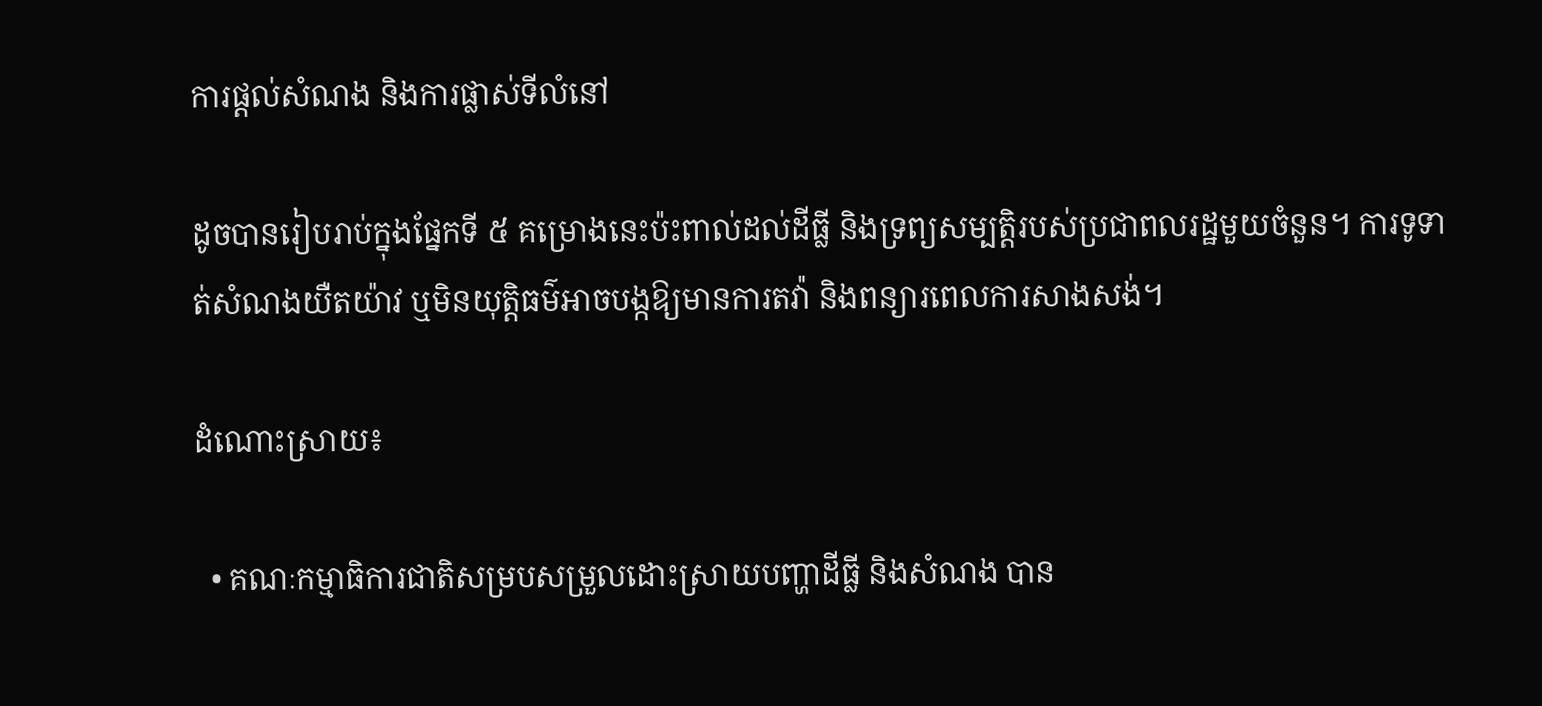ការផ្តល់សំណង និងការផ្លាស់ទីលំនៅ

ដូចបានរៀបរាប់ក្នុងផ្នែកទី ៥ គម្រោងនេះប៉ះពាល់ដល់ដីធ្លី និងទ្រព្យសម្បត្តិរបស់ប្រជាពលរដ្ឋមួយចំនួន។ ការទូទាត់សំណងយឺតយ៉ាវ ឬមិនយុត្តិធម៌អាចបង្កឱ្យមានការតវ៉ា និងពន្យារពេលការសាងសង់។

ដំណោះស្រាយ៖

  • គណៈកម្មាធិការជាតិសម្របសម្រួលដោះស្រាយបញ្ហាដីធ្លី និងសំណង បាន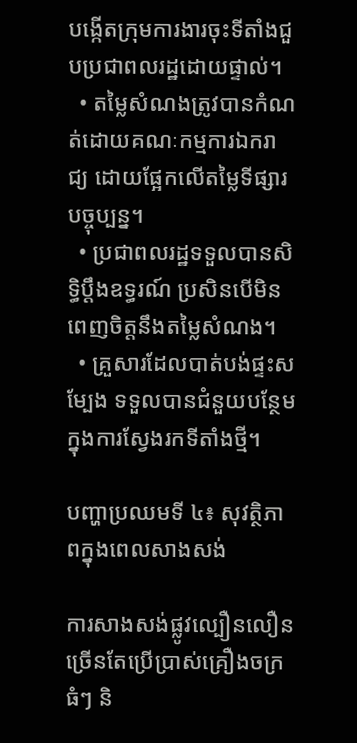បង្កើតក្រុមការងារចុះទីតាំងជួបប្រជាពលរដ្ឋដោយផ្ទាល់។
  • តម្លៃសំណងត្រូវបានកំណត់ដោយគណៈកម្មការឯករាជ្យ ដោយផ្អែកលើតម្លៃទីផ្សារបច្ចុប្បន្ន។
  • ប្រជាពលរដ្ឋទទួលបានសិទ្ធិប្តឹងឧទ្ធរណ៍ ប្រសិនបើមិនពេញចិត្តនឹងតម្លៃសំណង។
  • គ្រួសារដែលបាត់បង់ផ្ទះសម្បែង ទទួលបានជំនួយបន្ថែមក្នុងការស្វែងរកទីតាំងថ្មី។

បញ្ហាប្រឈមទី ៤៖ សុវត្ថិភាពក្នុងពេលសាងសង់

ការសាងសង់ផ្លូវល្បឿនលឿន ច្រើនតែប្រើប្រាស់គ្រឿងចក្រធំៗ និ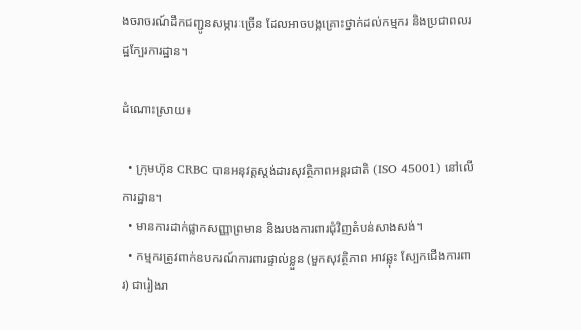ងចរាចរណ៍ដឹកជញ្ជូនសម្ភារៈច្រើន ដែលអាចបង្កគ្រោះថ្នាក់ដល់កម្មករ និងប្រជាពលរដ្ឋក្បែរការដ្ឋាន។

ដំណោះស្រាយ៖

  • ក្រុមហ៊ុន CRBC បានអនុវត្តស្តង់ដារសុវត្ថិភាពអន្តរជាតិ (ISO 45001) នៅលើការដ្ឋាន។
  • មានការដាក់ផ្លាកសញ្ញាព្រមាន និងរបងការពារជុំវិញតំបន់សាងសង់។
  • កម្មករត្រូវពាក់ឧបករណ៍ការពារផ្ទាល់ខ្លួន (មួកសុវត្ថិភាព អាវឆ្លុះ ស្បែកជើងការពារ) ជារៀងរា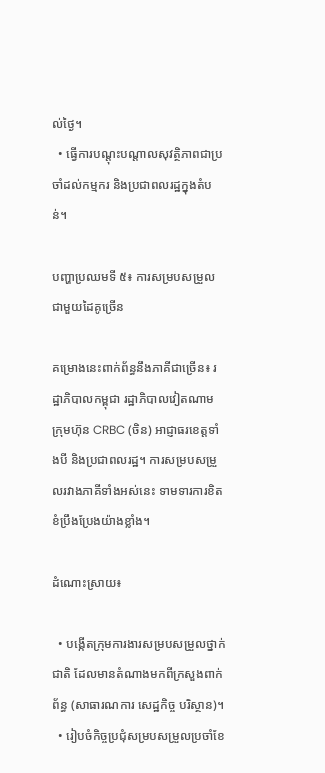ល់ថ្ងៃ។
  • ធ្វើការបណ្តុះបណ្តាលសុវត្ថិភាពជាប្រចាំដល់កម្មករ និងប្រជាពលរដ្ឋក្នុងតំបន់។

បញ្ហាប្រឈមទី ៥៖ ការសម្របសម្រួលជាមួយដៃគូច្រើន

គម្រោងនេះពាក់ព័ន្ធនឹងភាគីជាច្រើន៖ រដ្ឋាភិបាលកម្ពុជា រដ្ឋាភិបាលវៀតណាម ក្រុមហ៊ុន CRBC (ចិន) អាជ្ញាធរខេត្តទាំងបី និងប្រជាពលរដ្ឋ។ ការសម្របសម្រួលរវាងភាគីទាំងអស់នេះ ទាមទារការខិតខំប្រឹងប្រែងយ៉ាងខ្លាំង។

ដំណោះស្រាយ៖

  • បង្កើតក្រុមការងារសម្របសម្រួលថ្នាក់ជាតិ ដែលមានតំណាងមកពីក្រសួងពាក់ព័ន្ធ (សាធារណការ សេដ្ឋកិច្ច បរិស្ថាន)។
  • រៀបចំកិច្ចប្រជុំសម្របសម្រួលប្រចាំខែ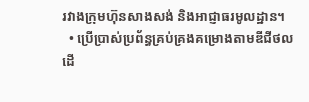រវាងក្រុមហ៊ុនសាងសង់ និងអាជ្ញាធរមូលដ្ឋាន។
  • ប្រើប្រាស់ប្រព័ន្ធគ្រប់គ្រងគម្រោងតាមឌីជីថល ដើ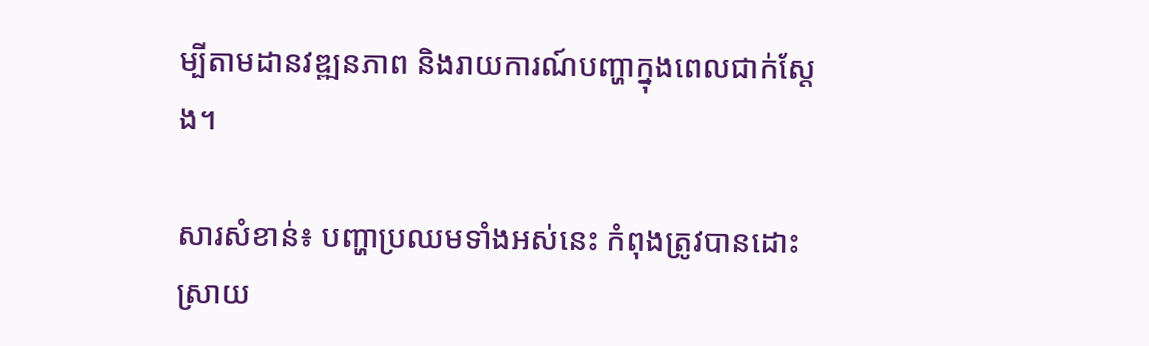ម្បីតាមដានវឌ្ឍនភាព និងរាយការណ៍បញ្ហាក្នុងពេលជាក់ស្តែង។

សារសំខាន់៖ បញ្ហាប្រឈមទាំងអស់នេះ កំពុងត្រូវបានដោះស្រាយ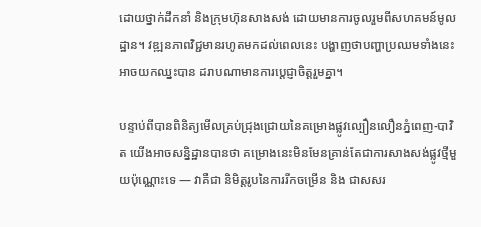ដោយថ្នាក់ដឹកនាំ និងក្រុមហ៊ុនសាងសង់ ដោយមានការចូលរួមពីសហគមន៍មូលដ្ឋាន។ វឌ្ឍនភាពវិជ្ជមានរហូតមកដល់ពេលនេះ បង្ហាញថាបញ្ហាប្រឈមទាំងនេះអាចយកឈ្នះបាន ដរាបណាមានការប្តេជ្ញាចិត្តរួមគ្នា។

បន្ទាប់ពីបានពិនិត្យមើលគ្រប់ជ្រុងជ្រោយនៃគម្រោងផ្លូវល្បឿនលឿនភ្នំពេញ-បាវិត យើងអាចសន្និដ្ឋានបានថា គម្រោងនេះមិនមែនគ្រាន់តែជាការសាងសង់ផ្លូវថ្មីមួយប៉ុណ្ណោះទេ — វាគឺជា និមិត្តរូបនៃការរីកចម្រើន និង ជាសសរ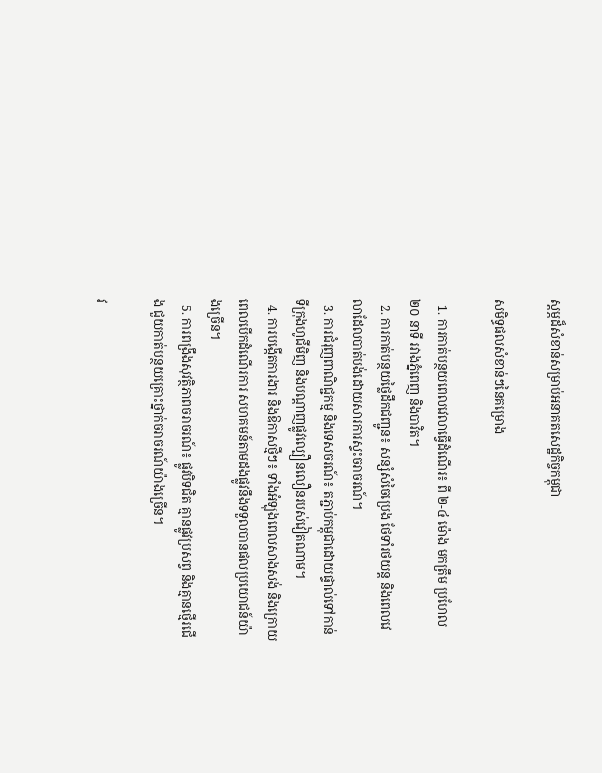ស្តម្ភដ៏សំខាន់សម្រាប់អនាគតសេដ្ឋកិច្ចកម្ពុជា

សមិទ្ធផលសំខាន់ៗនៃគម្រោង

  1. ការកាត់បន្ថយពេលវេលាធ្វើដំណើរ៖ ពី ២-៤ ម៉ោង មកត្រឹម ប្រហែល ២០ នាទី រវាងភ្នំពេញ និងបាវិត។
  2. ការកាត់បន្ថយថ្លៃដឹកជញ្ជូន៖ សន្សំសំចៃប្រេង ថែទាំរថយន្ត និងពេលវេលាដែលបាត់បង់ដោយសារការស្ទះចរាចរណ៍។
  3. ការជំរុញពាណិជ្ជកម្ម និងទេសចរណ៍៖ តភ្ជាប់កម្ពុជាដោយផ្ទាល់ទៅកាន់ទីក្រុងហូជីមិញ និងបណ្តាញផ្លូវល្បឿនលឿនរបស់វៀតណាម។
  4. ការបង្កើតការងារ និងឱកាសថ្មីៗ៖ ទាំងអំឡុងពេលសាងសង់ និងក្រោយពេលបើកដំណើរការ សហគមន៍តាមដងផ្លូវនឹងទទួលបានផលប្រយោជន៍យ៉ាងច្រើន។
  5. ការពង្រឹងសុវត្ថិភាពចរាចរណ៍៖ ផ្លូវបិទជិត គ្មានផ្លូវប្រសព្វ និងគ្មានថ្មើរជើង ជួយកាត់បន្ថយគ្រោះថ្នាក់ចរាចរណ៍យ៉ាងច្រើន។

វ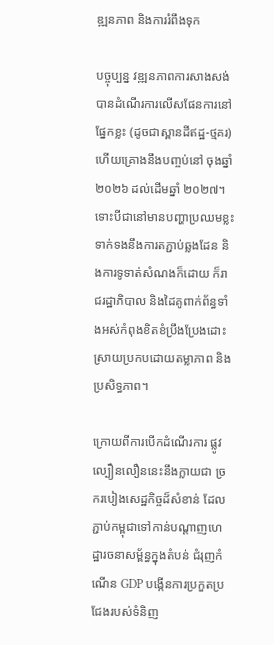ឌ្ឍនភាព និងការរំពឹងទុក

បច្ចុប្បន្ន វឌ្ឍនភាពការសាងសង់បានដំណើរការលើសផែនការនៅផ្នែកខ្លះ (ដូចជាស្ពានដីឥដ្ឋ-ថ្មគរ) ហើយគ្រោងនឹងបញ្ចប់នៅ ចុងឆ្នាំ ២០២៦ ដល់ដើមឆ្នាំ ២០២៧។ ទោះបីជានៅមានបញ្ហាប្រឈមខ្លះទាក់ទងនឹងការតភ្ជាប់ឆ្លងដែន និងការទូទាត់សំណងក៏ដោយ ក៏រាជរដ្ឋាភិបាល និងដៃគូពាក់ព័ន្ធទាំងអស់កំពុងខិតខំប្រឹងប្រែងដោះស្រាយប្រកបដោយតម្លាភាព និងប្រសិទ្ធភាព។

ក្រោយពីការបើកដំណើរការ ផ្លូវល្បឿនលឿននេះនឹងក្លាយជា ច្រករបៀងសេដ្ឋកិច្ចដ៏សំខាន់ ដែលភ្ជាប់កម្ពុជាទៅកាន់បណ្តាញហេដ្ឋារចនាសម្ព័ន្ធក្នុងតំបន់ ជំរុញកំណើន GDP បង្កើនការប្រកួតប្រជែងរបស់ទំនិញ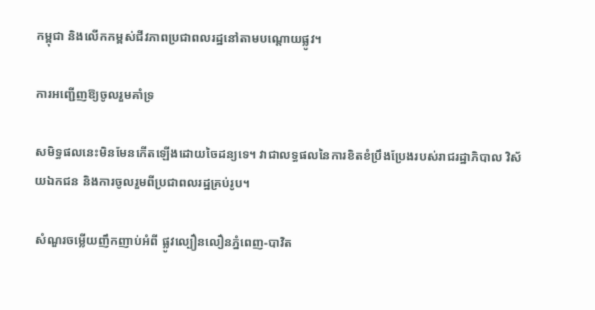កម្ពុជា និងលើកកម្ពស់ជីវភាពប្រជាពលរដ្ឋនៅតាមបណ្តោយផ្លូវ។

ការអញ្ជើញឱ្យចូលរួមគាំទ្រ

សមិទ្ធផលនេះមិនមែនកើតឡើងដោយចៃដន្យទេ។ វាជាលទ្ធផលនៃការខិតខំប្រឹងប្រែងរបស់រាជរដ្ឋាភិបាល វិស័យឯកជន និងការចូលរួមពីប្រជាពលរដ្ឋគ្រប់រូប។

សំណួរចម្លើយញឹកញាប់អំពី ផ្លូវល្បឿនលឿនភ្នំពេញ-បាវិត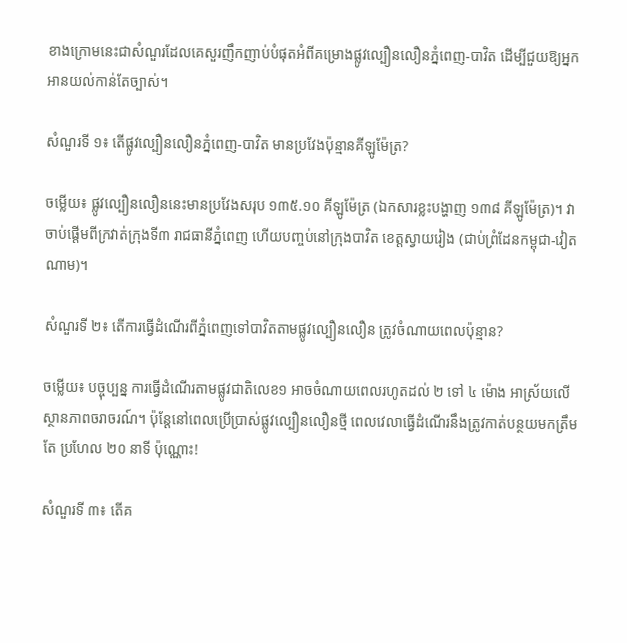ខាងក្រោមនេះជាសំណួរដែលគេសួរញឹកញាប់បំផុតអំពីគម្រោងផ្លូវល្បឿនលឿនភ្នំពេញ-បាវិត ដើម្បីជួយឱ្យអ្នកអានយល់កាន់តែច្បាស់។

សំណួរទី ១៖ តើផ្លូវល្បឿនលឿនភ្នំពេញ-បាវិត មានប្រវែងប៉ុន្មានគីឡូម៉ែត្រ?

ចម្លើយ៖ ផ្លូវល្បឿនលឿននេះមានប្រវែងសរុប ១៣៥.១០ គីឡូម៉ែត្រ (ឯកសារខ្លះបង្ហាញ ១៣៨ គីឡូម៉ែត្រ)។ វាចាប់ផ្តើមពីក្រវាត់ក្រុងទី៣ រាជធានីភ្នំពេញ ហើយបញ្ចប់នៅក្រុងបាវិត ខេត្តស្វាយរៀង (ជាប់ព្រំដែនកម្ពុជា-វៀតណាម)។

សំណួរទី ២៖ តើការធ្វើដំណើរពីភ្នំពេញទៅបាវិតតាមផ្លូវល្បឿនលឿន ត្រូវចំណាយពេលប៉ុន្មាន?

ចម្លើយ៖ បច្ចុប្បន្ន ការធ្វើដំណើរតាមផ្លូវជាតិលេខ១ អាចចំណាយពេលរហូតដល់ ២ ទៅ ៤ ម៉ោង អាស្រ័យលើស្ថានភាពចរាចរណ៍។ ប៉ុន្តែនៅពេលប្រើប្រាស់ផ្លូវល្បឿនលឿនថ្មី ពេលវេលាធ្វើដំណើរនឹងត្រូវកាត់បន្ថយមកត្រឹមតែ ប្រហែល ២០ នាទី ប៉ុណ្ណោះ!

សំណួរទី ៣៖ តើគ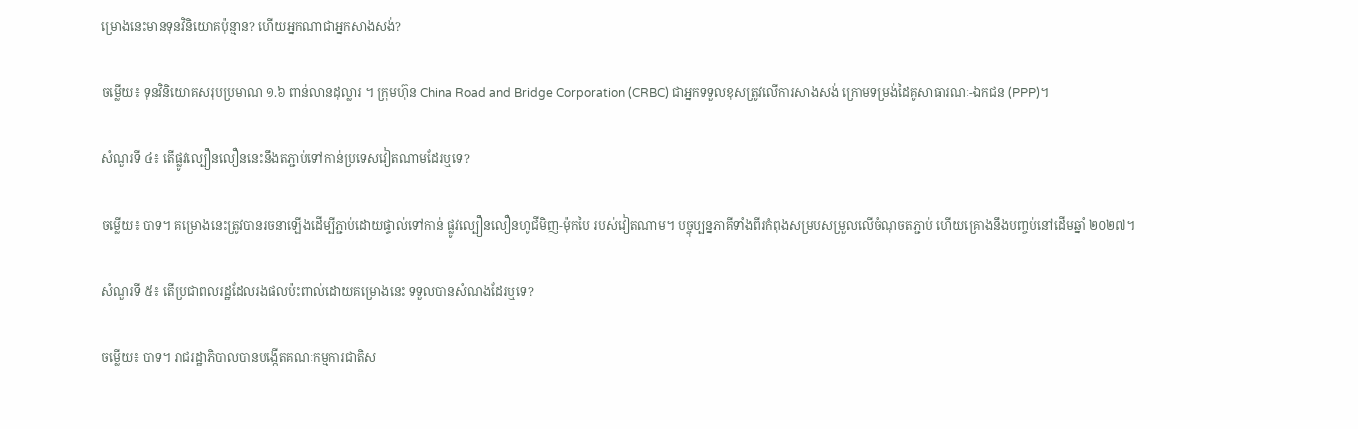ម្រោងនេះមានទុនវិនិយោគប៉ុន្មាន? ហើយអ្នកណាជាអ្នកសាងសង់?

ចម្លើយ៖ ទុនវិនិយោគសរុបប្រមាណ ១.៦ ពាន់លានដុល្លារ ។ ក្រុមហ៊ុន China Road and Bridge Corporation (CRBC) ជាអ្នកទទួលខុសត្រូវលើការសាងសង់ ក្រោមទម្រង់ដៃគូសាធារណៈ-ឯកជន (PPP)។

សំណួរទី ៤៖ តើផ្លូវល្បឿនលឿននេះនឹងតភ្ជាប់ទៅកាន់ប្រទេសវៀតណាមដែរឬទេ?

ចម្លើយ៖ បាទ។ គម្រោងនេះត្រូវបានរចនាឡើងដើម្បីភ្ជាប់ដោយផ្ទាល់ទៅកាន់ ផ្លូវល្បឿនលឿនហូជីមិញ-ម៉ុកបៃ របស់វៀតណាម។ បច្ចុប្បន្នភាគីទាំងពីរកំពុងសម្របសម្រួលលើចំណុចតភ្ជាប់ ហើយគ្រោងនឹងបញ្ចប់នៅដើមឆ្នាំ ២០២៧។

សំណួរទី ៥៖ តើប្រជាពលរដ្ឋដែលរងផលប៉ះពាល់ដោយគម្រោងនេះ ទទួលបានសំណងដែរឬទេ?

ចម្លើយ៖ បាទ។ រាជរដ្ឋាភិបាលបានបង្កើតគណៈកម្មការជាតិស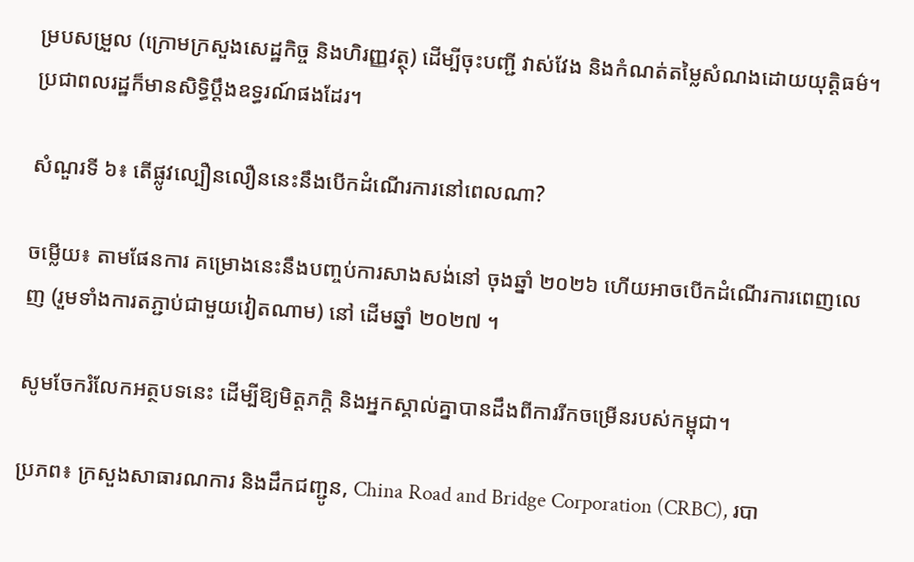ម្របសម្រួល (ក្រោមក្រសួងសេដ្ឋកិច្ច និងហិរញ្ញវត្ថុ) ដើម្បីចុះបញ្ជី វាស់វែង និងកំណត់តម្លៃសំណងដោយយុត្តិធម៌។ ប្រជាពលរដ្ឋក៏មានសិទ្ធិប្តឹងឧទ្ធរណ៍ផងដែរ។

សំណួរទី ៦៖ តើផ្លូវល្បឿនលឿននេះនឹងបើកដំណើរការនៅពេលណា?

ចម្លើយ៖ តាមផែនការ គម្រោងនេះនឹងបញ្ចប់ការសាងសង់នៅ ចុងឆ្នាំ ២០២៦ ហើយអាចបើកដំណើរការពេញលេញ (រួមទាំងការតភ្ជាប់ជាមួយវៀតណាម) នៅ ដើមឆ្នាំ ២០២៧ ។

សូមចែករំលែកអត្ថបទនេះ ដើម្បីឱ្យមិត្តភក្តិ និងអ្នកស្គាល់គ្នាបានដឹងពីការរីកចម្រើនរបស់កម្ពុជា។

ប្រភព៖ ក្រសួងសាធារណការ និងដឹកជញ្ជូន, China Road and Bridge Corporation (CRBC), របា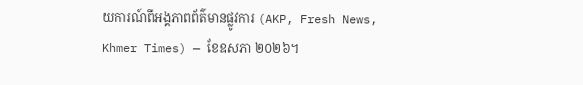យការណ៍ពីអង្គភាពព័ត៌មានផ្លូវការ (AKP, Fresh News, Khmer Times) — ខែឧសភា ២០២៦។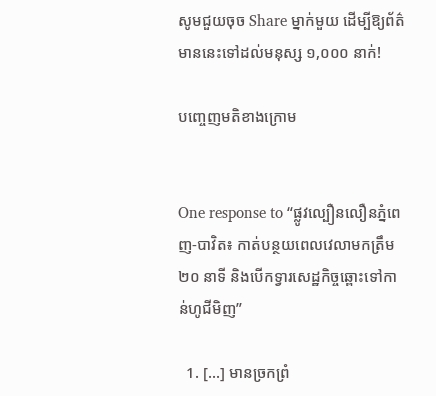សូមជួយចុច Share ម្នាក់មួយ ដើម្បីឱ្យព័ត៌មាននេះទៅដល់មនុស្ស ១,០០០ នាក់!

បញ្ចេញមតិខាងក្រោម


One response to “ផ្លូវល្បឿនលឿនភ្នំពេញ-បាវិត៖ កាត់បន្ថយពេលវេលាមកត្រឹម ២០ នាទី និងបើកទ្វារសេដ្ឋកិច្ចឆ្ពោះទៅកាន់ហូជីមិញ”

  1. […] មានច្រកព្រំ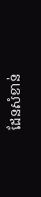ដែនសំខាន់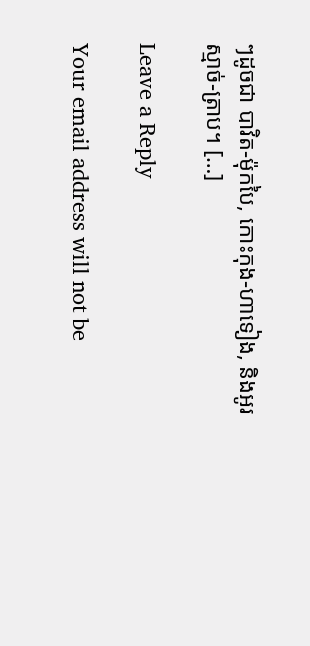ៗដូចជា បាវិត-ម៉ុកបៃ, កោះកុង-ហាទៀង, និងអូរស្មាច់-ត្រាប។ […]

Leave a Reply

Your email address will not be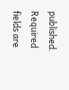published. Required fields are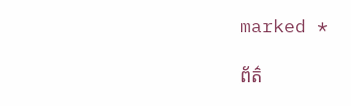marked *

ព័ត៌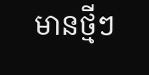មានថ្មីៗ